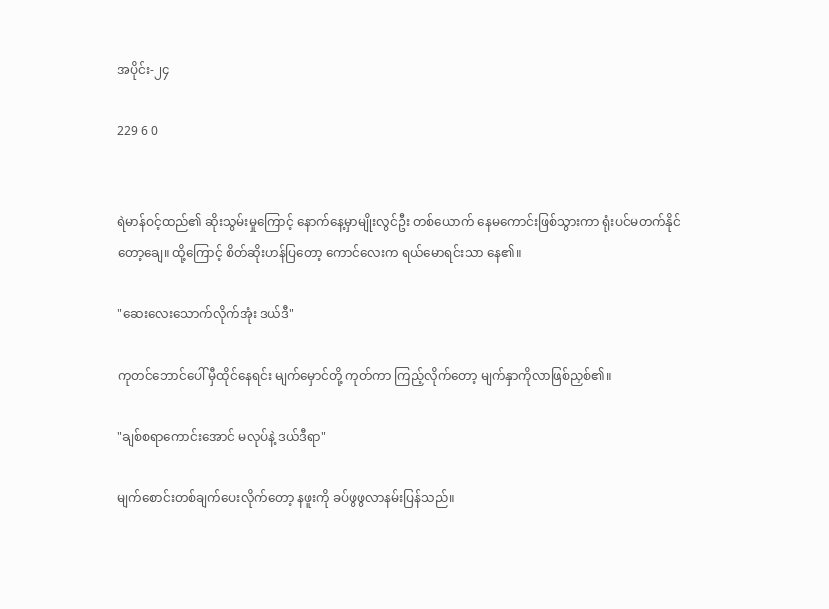အပိုင်း-၂၄

229 6 0


ရဲမာန်ဝင့်ထည်၏ ဆိုးသွမ်းမှုကြောင့် နောက်နေ့မှာမျိုးလွင်ဦး တစ်ယောက် နေမကောင်းဖြစ်သွားကာ ရုံးပင်မတက်နိုင်တော့ချေ။ ထို့ကြောင့် စိတ်ဆိုးဟန်ပြတော့ ကောင်လေးက ရယ်မောရင်းသာ နေ၏။

"ဆေးလေးသောက်လိုက်အုံး ဒယ်ဒီ"

ကုတင်ဘောင်ပေါ် မှီထိုင်နေရင်း မျက်မှောင်တို့ ကုတ်ကာ ကြည့်လိုက်တော့ မျက်နှာကိုလာဖြစ်ညှစ်၏။

"ချစ်စရာကောင်းအောင် မလုပ်နဲ့ ဒယ်ဒီရာ"

မျက်စောင်းတစ်ချက်ပေးလိုက်တော့ နဖူးကို ခပ်ဖွဖွလာနမ်းပြန်သည်။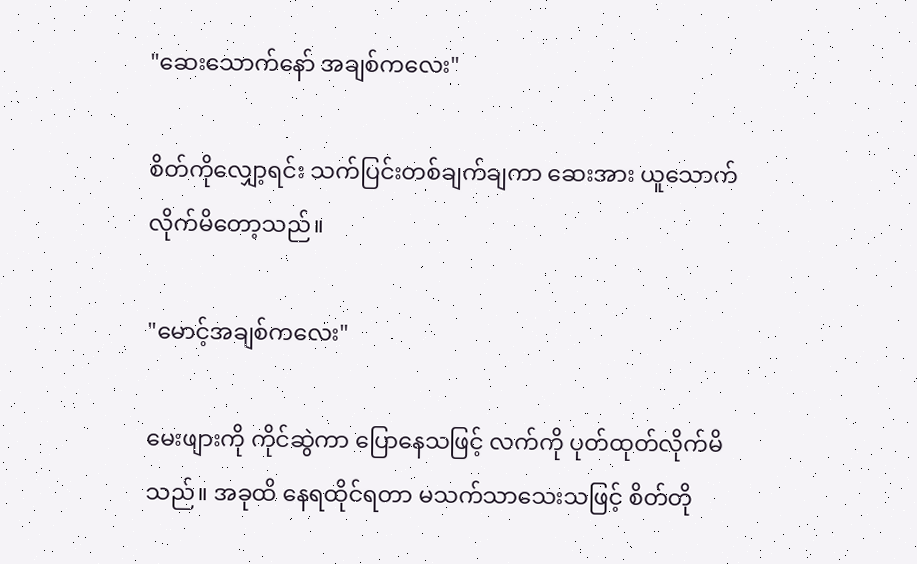"ဆေးသောက်နော် အချစ်ကလေး"

စိတ်ကိုလျှော့ရင်း သက်ပြင်းတစ်ချက်ချကာ ဆေးအား ယူသောက်လိုက်မိတော့သည်။

"မောင့်အချစ်ကလေး"

မေးဖျားကို ကိုင်ဆွဲကာ ပြောနေသဖြင့် လက်ကို ပုတ်ထုတ်လိုက်မိသည်။ အခုထိ နေရထိုင်ရတာ မသက်သာသေးသဖြင့် စိတ်တို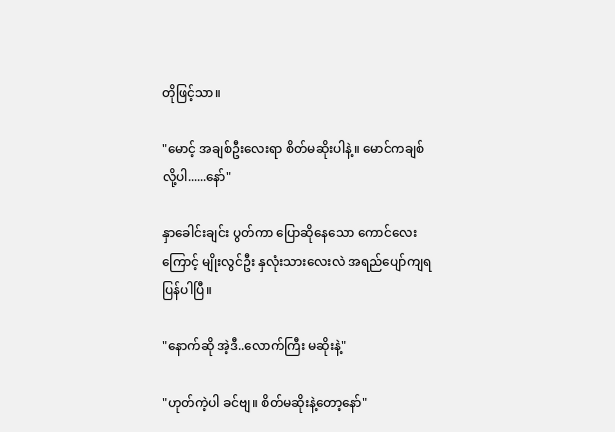တိုဖြင့်သာ။

"မောင့် အချစ်ဦးလေးရာ စိတ်မဆိုးပါနဲ့။ မောင်ကချစ်လို့ပါ......နော်"

နှာခေါင်းချင်း ပွတ်ကာ ပြောဆိုနေသော ကောင်လေးကြောင့် မျိုးလွင်ဦး နှလုံးသားလေးလဲ အရည်ပျော်ကျရပြန်ပါပြီ။

"နောက်ဆို အဲ့ဒီ..လောက်ကြီး မဆိုးနဲ့"

"ဟုတ်ကဲ့ပါ ခင်ဗျ။ စိတ်မဆိုးနဲ့တော့နော်"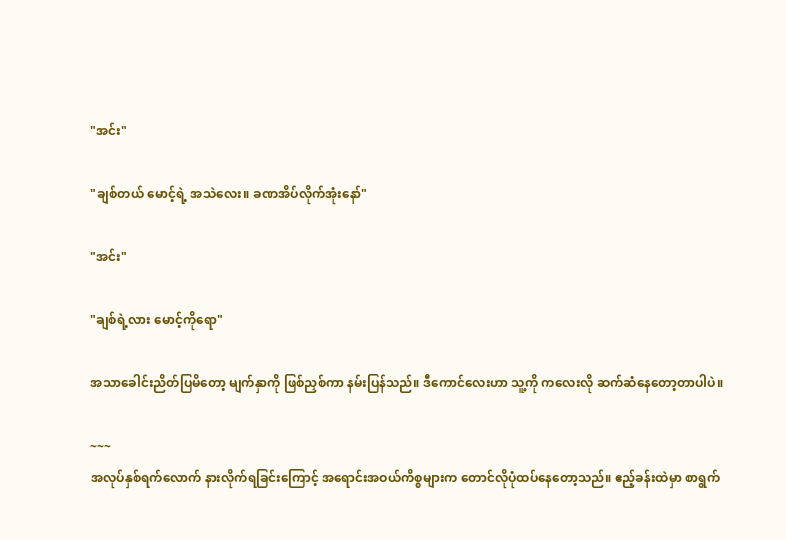"အင်း"

"ချစ်တယ် မောင့်ရဲ့ အသဲလေး။ ခဏအိပ်လိုက်အုံးနော်"

"အင်း"

"ချစ်ရဲ့လား မောင့်ကိုရော"

အသာခေါင်းညိတ်ပြမိတော့ မျက်နှာကို ဖြစ်ညှစ်ကာ နမ်းပြန်သည်။ ဒီကောင်လေးဟာ သူ့ကို ကလေးလို ဆက်ဆံနေတော့တာပါပဲ။

~~~
အလုပ်နှစ်ရက်လောက် နားလိုက်ရခြင်းကြောင့် အရောင်းအဝယ်ကိစ္စများက တောင်လိုပုံထပ်နေတော့သည်။ ဧည့်ခန်းထဲမှာ စာရွက်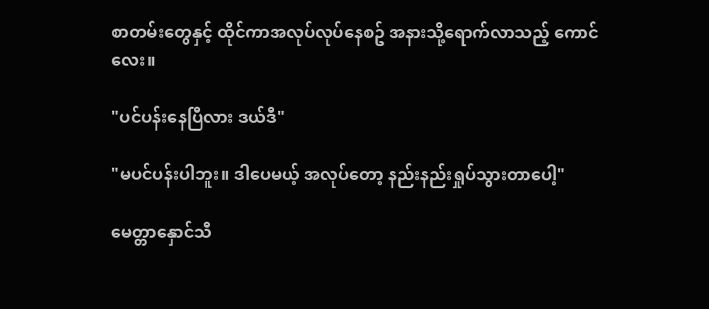စာတမ်းတွေနှင့် ထိုင်ကာအလုပ်လုပ်နေစဥ် အနားသို့ရောက်လာသည့် ကောင်လေး။

"ပင်ပန်းနေပြီလား ဒယ်ဒီ"

"မပင်ပန်းပါဘူး။ ဒါပေမယ့် အလုပ်တော့ နည်းနည်းရှုပ်သွားတာပေါ့"

မေတ္တာနှောင်သီ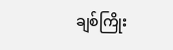ချစ်ကြိုး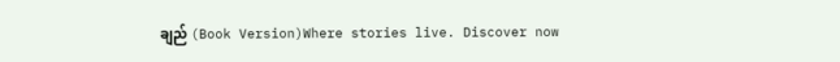ချည် (Book Version)Where stories live. Discover now